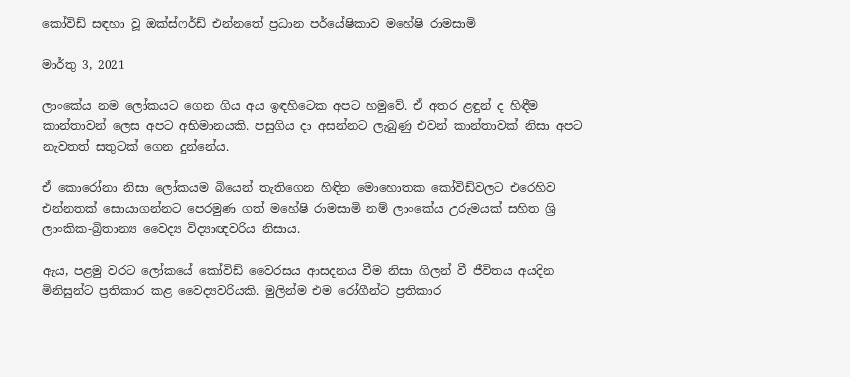කෝවිඩ් සඳහා වූ ඔක්ස්ෆර්ඩ් එන්නතේ ප්‍රධාන පර්යේෂිකාව මහේෂි රාමසාමි

මාර්තු 3, 2021

ලාංකේය නම ලෝකයට ගෙන ගිය අය ඉඳහිටෙක අපට හමුවේ. ඒ අතර ළඳුන් ද හිඳීම කාන්තාවන් ලෙස අපට අභිමානයකි. පසුගිය දා අසන්නට ලැබුණු එවන් කාන්තාවක් නිසා අපට නැවතත් සතුටක් ගෙන දුන්නේය.

ඒ කොරෝනා නිසා ලෝකයම බියෙන් තැතිගෙන හිඳින මොහොතක කෝවිඩ්වලට එරෙහිව එන්නතක් සොයාගන්නට පෙරමුණ ගත් මහේෂි රාමසාමි නම් ලාංකේය උරුමයක් සහිත ශ්‍රි ලාංකික-බ්‍රිතාන්‍ය වෛද්‍ය විද්‍යාඥවරිය නිසාය.

ඇය, පළමු වරට ලෝකයේ කෝවිඩ් වෛරසය ආසදනය වීම නිසා ගිලන් වී ජීවිතය අයදින මිනිසුන්ට ප්‍රතිකාර කළ වෛද්‍යවරියකි. මුලින්ම එම රෝගීන්ට ප්‍රතිකාර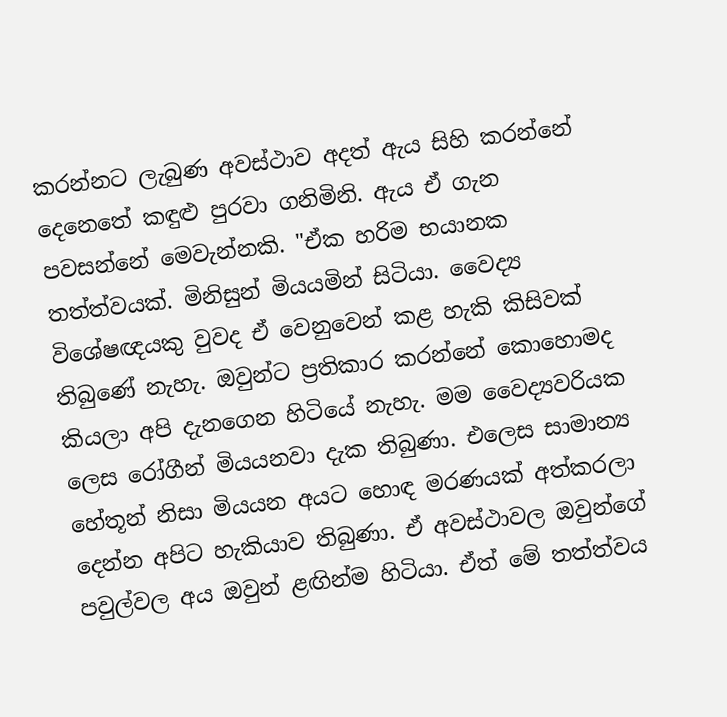කරන්නට ලැබුණ අවස්ථාව අදත් ඇය සිහි කරන්නේ දෙනෙතේ කඳුළු පුරවා ගනිමිනි. ඇය ඒ ගැන පවසන්නේ මෙවැන්නකි. "ඒක හරිම භයානක තත්ත්වයක්. මිනිසුන් මියයමින් සිටියා. වෛද්‍ය විශේෂඥයකු වුවද ඒ වෙනුවෙන් කළ හැකි කිසිවක් තිබුණේ නැහැ. ඔවුන්ට ප්‍රතිකාර කරන්නේ කොහොමද කියලා අපි දැනගෙන හිටියේ නැහැ. මම වෛද්‍යවරියක ලෙස රෝගීන් මියයනවා දැක තිබුණා. එලෙස සාමාන්‍ය හේතූන් නිසා මියයන අයට හොඳ මරණයක් අත්කරලා දෙන්න අපිට හැකියාව තිබුණා. ඒ අවස්ථාවල ඔවුන්ගේ පවුල්වල අය ඔවුන් ළඟින්ම හිටියා. ඒත් මේ තත්ත්වය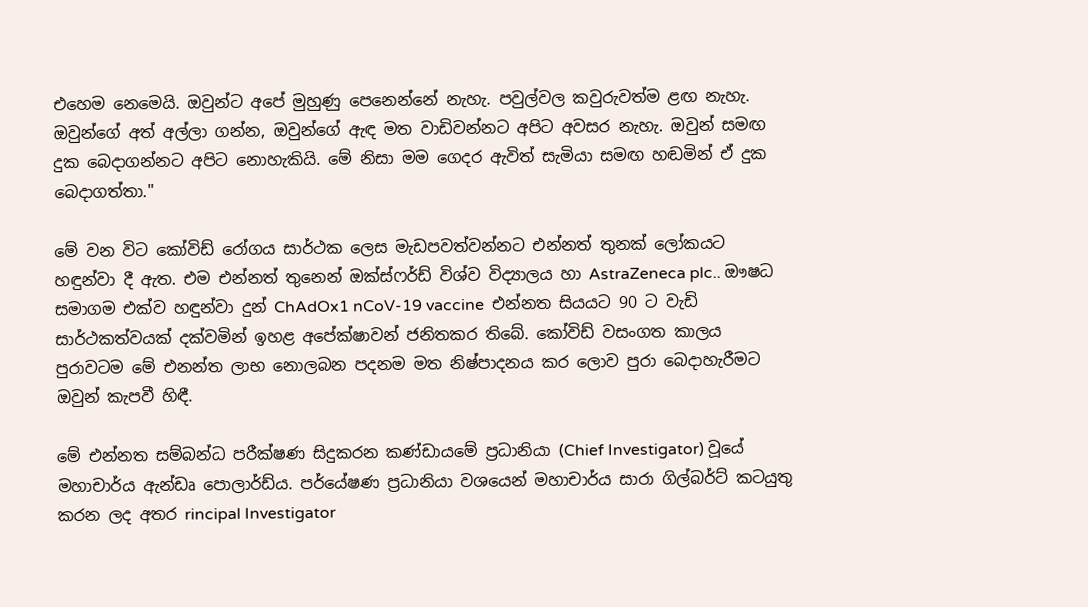එහෙම නෙමෙයි. ඔවුන්ට අපේ මුහුණු පෙනෙන්නේ නැහැ. පවුල්වල කවුරුවත්ම ළඟ නැහැ. ඔවුන්ගේ අත් අල්ලා ගන්න, ඔවුන්ගේ ඇඳ මත වාඩිවන්නට අපිට අවසර නැහැ. ඔවුන් සමඟ දුක බෙදාගන්නට අපිට නොහැකියි. මේ නිසා මම ගෙදර ඇවිත් සැමියා සමඟ හඬමින් ඒ දුක බෙදාගත්තා."

මේ වන විට කෝවිඩ් රෝගය සාර්ථක ලෙස මැඩපවත්වන්නට එන්නත් තුනක් ලෝකයට හඳුන්වා දී ඇත. එම එන්නත් තුනෙන් ඔක්ස්ෆර්ඩ් විශ්ව විද්‍යාලය හා AstraZeneca plc.. ඖෂධ සමාගම එක්ව හඳුන්වා දුන් ChAdOx1 nCoV-19 vaccine  එන්නත සියයට 90 ට වැඩි සාර්ථකත්වයක් දක්වමින් ඉහළ අපේක්ෂාවන් ජනිතකර තිබේ. කෝවිඩ් වසංගත කාලය පුරාවටම මේ එනන්ත ලාභ නොලබන පදනම මත නිෂ්පාදනය කර ලොව පුරා බෙදාහැරීමට ඔවුන් කැපවී හිඳී.

මේ එන්නත සම්බන්ධ පරීක්ෂණ සිදුකරන කණ්ඩායමේ ප්‍රධානියා (Chief Investigator) වූයේ මහාචාර්ය ඇන්ඩෘ පොලාර්ඩ්ය. පර්යේෂණ ප්‍රධානියා වශයෙන් මහාචාර්ය සාරා ගිල්බර්ට් කටයුතු කරන ලද අතර rincipal Investigator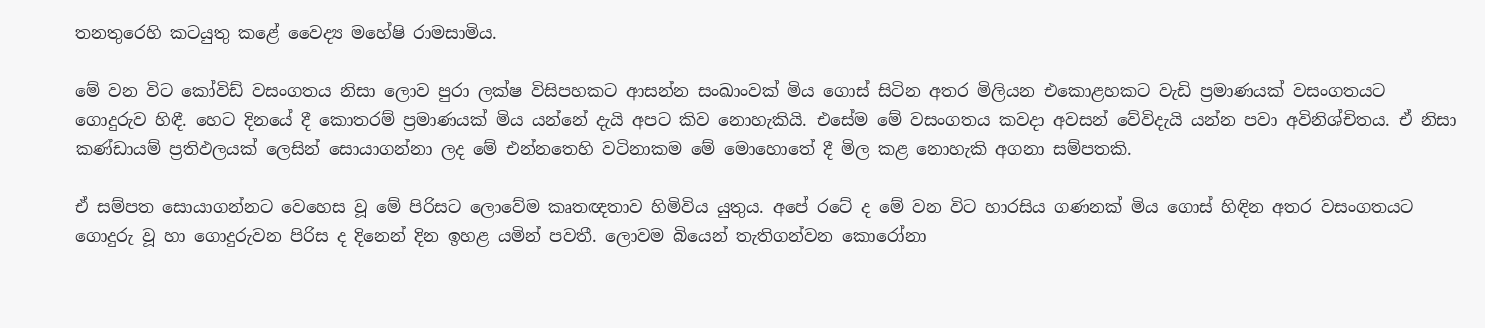තනතුරෙහි කටයුතු කළේ වෛද්‍ය මහේෂි රාමසාමිය.

මේ වන විට කෝවිඩ් වසංගතය නිසා ලොව පුරා ලක්ෂ විසිපහකට ආසන්න සංඛාංවක් මිය ගොස් සිටින අතර මිලියන එකොළහකට වැඩි ප්‍රමාණයක් වසංගතයට ගොදුරුව හිඳී. හෙට දිනයේ දී කොතරම් ප්‍රමාණයක් මිය යන්නේ දැයි අපට කිව නොහැකියි. එසේම මේ වසංගතය කවදා අවසන් වේවිදැයි යන්න පවා අවිනිශ්චිතය. ඒ නිසා කණ්ඩායම් ප්‍රතිඵලයක් ලෙසින් සොයාගන්නා ලද මේ එන්නතෙහි වටිනාකම මේ මොහොතේ දී මිල කළ නොහැකි අගනා සම්පතකි.

ඒ සම්පත සොයාගන්නට වෙහෙස වූ මේ පිරිසට ලොවේම කෘතඥතාව හිමිවිය යුතුය. අපේ රටේ ද මේ වන විට හාරසිය ගණනක් මිය ගොස් හිඳින අතර වසංගතයට ගොදුරු වූ හා ගොදුරුවන පිරිස ද දිනෙන් දින ඉහළ යමින් පවතී. ලොවම බියෙන් තැතිගන්වන කොරෝනා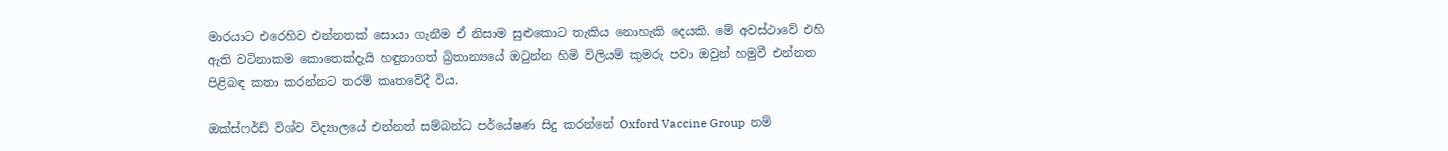මාරයාට එරෙහිව එන්නතක් සොයා ගැනීම ඒ නිසාම සුළුකොට තැකිය නොහැකි දෙයකි. මේ අවස්ථාවේ එහි ඇති වටිනාකම කොතෙක්දැයි හඳුනාගත් බ්‍රිතාන්‍යයේ ඔටුන්න හිමි විලියම් කුමරු පවා ඔවුන් හමුවී එන්නත පිළිබඳ කතා කරන්නට තරම් කෘතවේදී විය.

ඔක්ස්ෆර්ඩ් විශ්ව විද්‍යාලයේ එන්නත් සම්බන්ධ පර්යේෂණ සිදු කරන්නේ Oxford Vaccine Group  නම්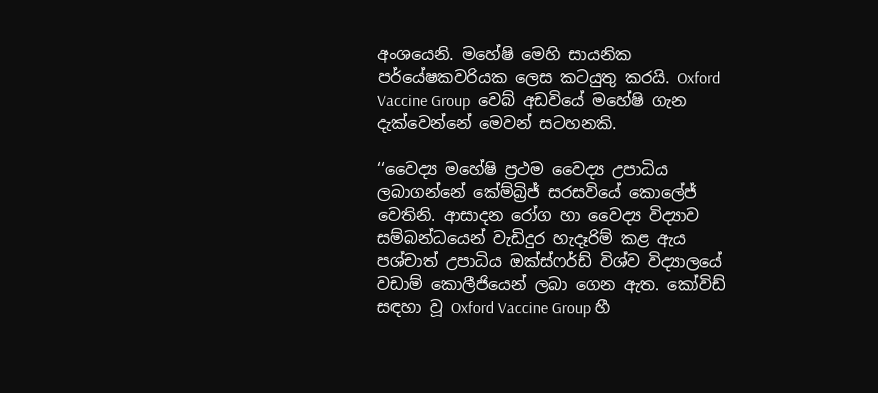අංශයෙනි. මහේෂි මෙහි සායනික පර්යේෂකවරියක ලෙස කටයුතු කරයි. Oxford Vaccine Group  වෙබ් අඩවියේ මහේෂි ගැන දැක්වෙන්නේ මෙවන් සටහනකි.

‘‘වෛද්‍ය මහේෂි ප්‍රථම වෛද්‍ය උපාධිය ලබාගන්නේ කේම්බ්‍රිජ් සරසවියේ කොලේජ් වෙතිනි. ආසාදන රෝග හා වෛද්‍ය විද්‍යාව සම්බන්ධයෙන් වැඩිදුර හැදෑරිම් කළ ඇය පශ්චාත් උපාධිය ඔක්ස්ෆර්ඩ් විශ්ව විද්‍යාලයේ වඩාම් කොලීජියෙන් ලබා ගෙන ඇත. කෝවිඩ් සඳහා වූ Oxford Vaccine Group හී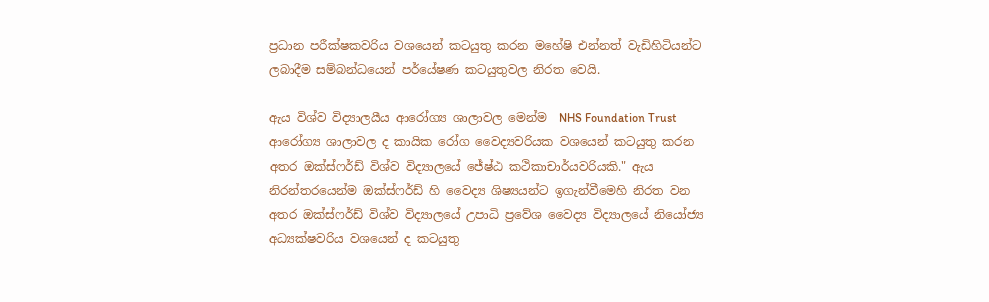ප්‍රධාන පරීක්ෂකවරිය වශයෙන් කටයුතු කරන මහේෂි එන්නත් වැඩිහිටියන්ට ලබාදීම සම්බන්ධයෙන් පර්යේෂණ කටයුතුවල නිරත වෙයි.

ඇය විශ්ව විද්‍යාලයීය ආරෝග්‍ය ශාලාවල මෙන්ම  NHS Foundation Trust  ආරෝග්‍ය ශාලාවල ද කායික රෝග වෛද්‍යවරියක වශයෙන් කටයුතු කරන අතර ඔක්ස්ෆර්ඩ් විශ්ව විද්‍යාලයේ ජේෂ්ඨ කථිකාචාර්යවරියකි." ඇය නිරන්තරයෙන්ම ඔක්ස්ෆර්ඩ් හි වෛද්‍ය ශිෂ්‍යයන්ට ඉගැන්වීමෙහි නිරත වන අතර ඔක්ස්ෆර්ඩ් විශ්ව විද්‍යාලයේ උපාධි ප්‍රවේශ වෛද්‍ය විද්‍යාලයේ නියෝජ්‍ය අධ්‍යක්ෂවරිය වශයෙන් ද කටයුතු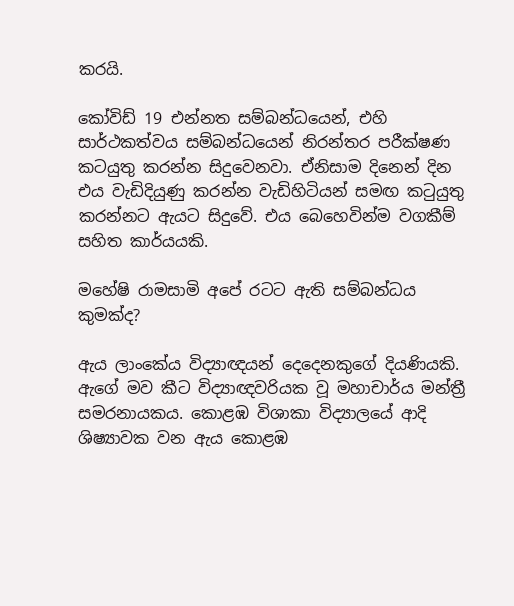කරයි.

කෝවිඩ් 19 එන්නත සම්බන්ධයෙන්, එහි සාර්ථකත්වය සම්බන්ධයෙන් නිරන්තර පරීක්ෂණ කටයුතු කරන්න සිදුවෙනවා. ඒනිසාම දිනෙන් දින එය වැඩිදියුණු කරන්න වැඩිහිටියන් සමඟ කටුයුතු කරන්නට ඇයට සිදුවේ. එය බෙහෙවින්ම වගකීම් සහිත කාර්යයකි.

මහේෂි රාමසාමි අපේ රටට ඇති සම්බන්ධය කුමක්ද?

ඇය ලාංකේය විද්‍යාඥයන් දෙදෙනකුගේ දියණියකි. ඇගේ මව කීට විද්‍යාඥවරියක වූ මහාචාර්ය මන්ත්‍රී සමරනායකය. කොළඹ විශාකා විද්‍යාලයේ ආදි ශිෂ්‍යාවක වන ඇය කොළඹ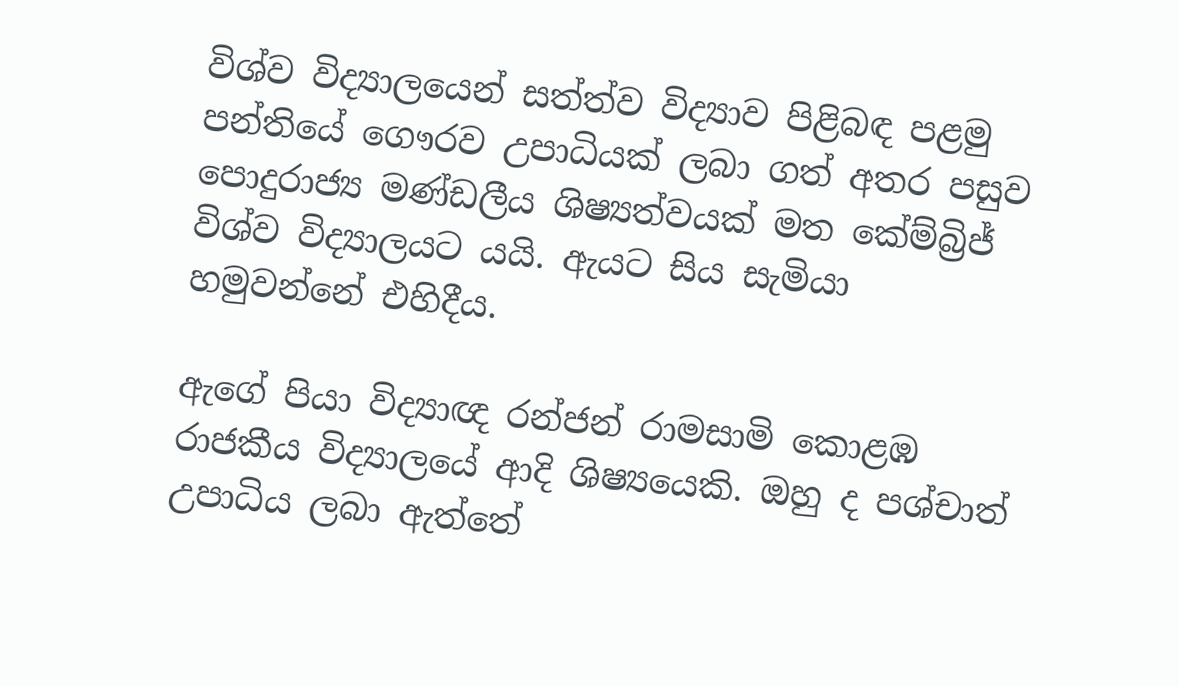විශ්ව විද්‍යාලයෙන් සත්ත්ව විද්‍යාව පිළිබඳ පළමු පන්තියේ ගෞරව උපාධියක් ලබා ගත් අතර පසුව පොදුරාජ්‍ය මණ්ඩලීය ශිෂ්‍යත්වයක් මත කේම්බ්‍රිජ් විශ්ව විද්‍යාලයට යයි. ඇයට සිය සැමියා හමුවන්නේ එහිදීය.

ඇගේ පියා විද්‍යාඥ රන්ජන් රාමසාමි කොළඹ රාජකීය විද්‍යාලයේ ආදි ශිෂ්‍යයෙකි. ඔහු ද පශ්චාත් උපාධිය ලබා ඇත්තේ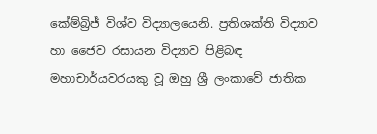කේම්බ්‍රිජ් විශ්ව විද්‍යාලයෙනි. ප්‍රතිශක්ති විද්‍යාව හා ජෛව රසායන විද්‍යාව පිළිබඳ මහාචාර්යවරයකු වූ ඔහු ශ්‍රී ලංකාවේ ජාතික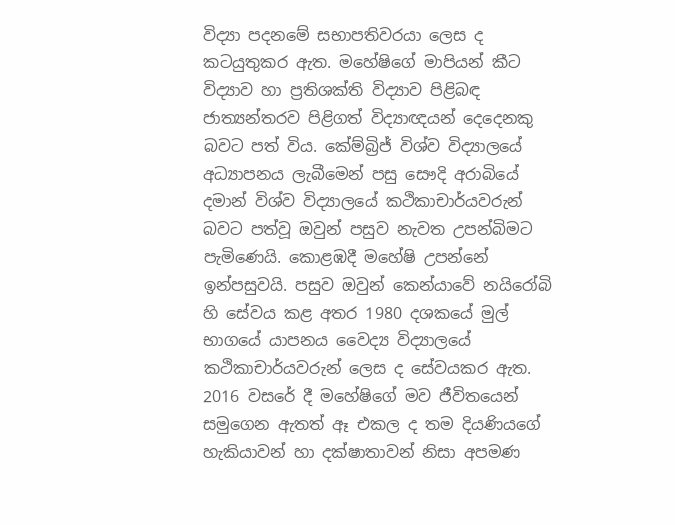විද්‍යා පදනමේ සභාපතිවරයා ලෙස ද කටයුතුකර ඇත. මහේෂිගේ මාපියන් කීට විද්‍යාව හා ප්‍රතිශක්ති විද්‍යාව පිළිබඳ ජාත්‍යන්තරව පිළිගත් විද්‍යාඥයන් දෙදෙනකු බවට පත් විය. කේම්බ්‍රිජ් විශ්ව විද්‍යාලයේ අධ්‍යාපනය ලැබීමෙන් පසු සෞදි අරාබියේ දමාන් විශ්ව විද්‍යාලයේ කථිකාචාර්යවරුන් බවට පත්වූ ඔවුන් පසුව නැවත උපන්බිමට පැමිණෙයි. කොළඹදී මහේෂි උපන්නේ ඉන්පසුවයි. පසුව ඔවුන් කෙන්යාවේ නයිරෝබි හි සේවය කළ අතර 1980 දශකයේ මුල් භාගයේ යාපනය වෛද්‍ය විද්‍යාලයේ කථිකාචාර්යවරුන් ලෙස ද සේවයකර ඇත. 2016 වසරේ දී මහේෂිගේ මව ජීවිතයෙන් සමුගෙන ඇතත් ඈ එකල ද තම දියණියගේ හැකියාවන් හා දක්ෂාතාවන් නිසා අපමණ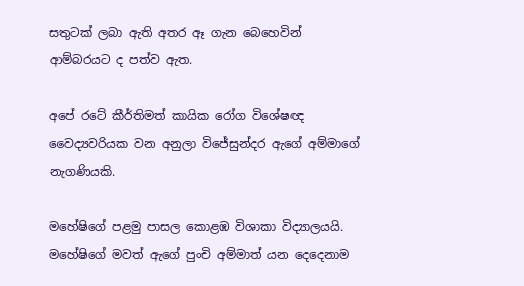සතුටක් ලබා ඇති අතර ඈ ගැන බෙහෙවින් ආම්බරයට ද පත්ව ඇත.

අපේ රටේ කීර්තිමත් කායික රෝග විශේෂඥ වෛද්‍යවරියක වන අනුලා විජේසුන්දර ඇගේ අම්මාගේ නැගණියකි.

මහේෂිගේ පළමු පාසල කොළඹ විශාකා විද්‍යාලයයි. මහේෂිගේ මවත් ඇගේ පුංචි අම්මාත් යන දෙදෙනාම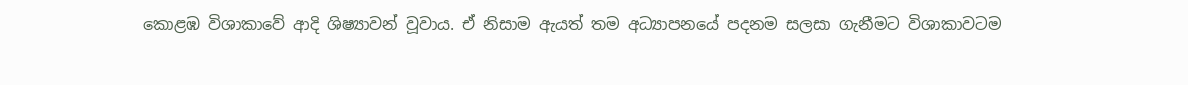කොළඹ විශාකාවේ ආදි ශිෂ්‍යාවන් වූවාය. ඒ නිසාම ඇයත් තම අධ්‍යාපනයේ පදනම සලසා ගැනීමට විශාකාවටම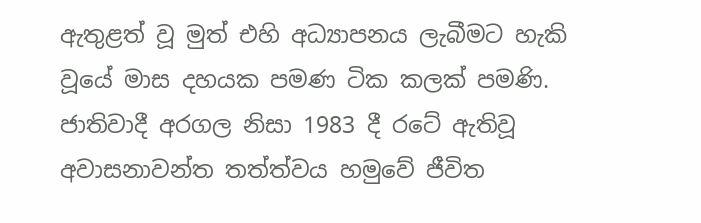ඇතුළත් වූ මුත් එහි අධ්‍යාපනය ලැබීමට හැකි වූයේ මාස දහයක පමණ ටික කලක් පමණි. ජාතිවාදී අරගල නිසා 1983 දී රටේ ඇතිවූ අවාසනාවන්ත තත්ත්වය හමුවේ ජීවිත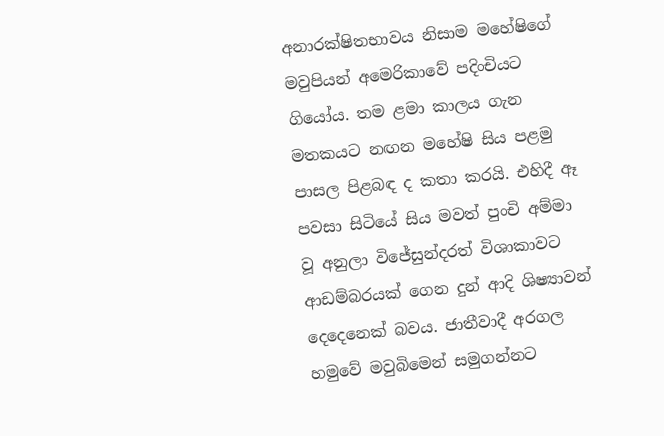අනාරක්ෂිතභාවය නිසාම මහේෂිගේ මවුපියන් අමෙරිකාවේ පදිංචියට ගියෝය. තම ළමා කාලය ගැන මතකයට නඟන මහේෂි සිය පළමු පාසල පිළබඳ ද කතා කරයි. එහිදී ඈ පවසා සිටියේ සිය මවත් පුංචි අම්මා වූ අනුලා විජේසුන්දරත් විශාකාවට ආඩම්බරයක් ගෙන දුන් ආදි ශිෂ්‍යාවන් දෙදෙනෙක් බවය. ජාතීවාදී අරගල හමුවේ මවුබිමෙන් සමුගන්නට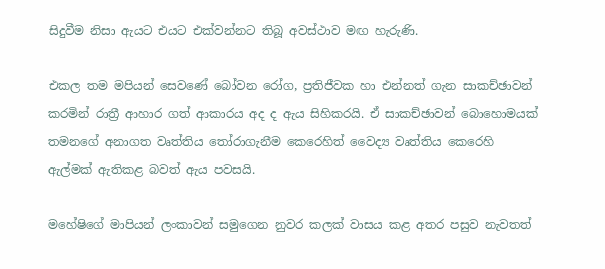සිදුවීම නිසා ඇයට එයට එක්වන්නට තිබූ අවස්ථාව මඟ හැරුණි.

එකල තම මපියන් සෙවණේ බෝවන රෝග, ප්‍රතිජීවක හා එන්නත් ගැන සාකච්ඡාවන් කරමින් රාත්‍රී ආහාර ගත් ආකාරය අද ද ඇය සිහිකරයි. ඒ සාකච්ඡාවන් බොහොමයක් තමනගේ අනාගත වෘත්තිය තෝරාගැනීම කෙරෙහිත් වෛද්‍ය වෘත්තිය කෙරෙහි ඇල්මක් ඇතිකළ බවත් ඇය පවසයි.

මහේෂිගේ මාපියන් ලංකාවන් සමුගෙන නුවර කලක් වාසය කළ අතර පසුව නැවතත්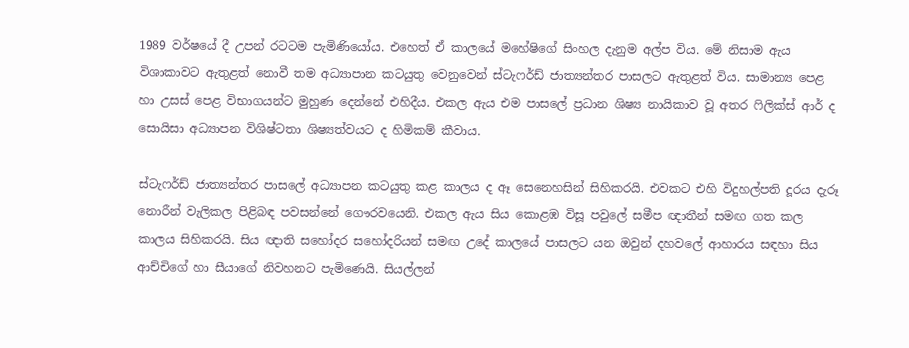1989 වර්ෂයේ දී උපන් රටටම පැමිණියෝය. එහෙත් ඒ කාලයේ මහේෂිගේ සිංහල දැනුම අල්ප විය. මේ නිසාම ඇය විශාකාවට ඇතුළත් නොවී තම අධ්‍යාපාන කටයුතු වෙනුවෙන් ස්ටැෆර්ඩ් ජාත්‍යන්තර පාසලට ඇතුළත් විය. සාමාන්‍ය පෙළ හා උසස් පෙළ විභාගයන්ට මුහුණ දෙන්නේ එහිදීය. එකල ඇය එම පාසලේ ප්‍රධාන ශිෂ්‍ය නායිකාව වූ අතර ෆිලික්ස් ආර් ද සොයිසා අධ්‍යාපන විශිෂ්ටතා ශිෂ්‍යත්වයට ද හිමිකම් කීවාය.

ස්ටැෆර්ඩ් ජාත්‍යන්තර පාසලේ අධ්‍යාපන කටයුතු කළ කාලය ද ඈ සෙනෙහසින් සිහිකරයි. එවකට එහි විදුහල්පති දූරය දැරූ නොරීන් වැලිකල පිළිබඳ පවසන්නේ ගෞරවයෙනි. එකල ඇය සිය කොළඹ විසූ පවුලේ සමීප ඥාතීන් සමඟ ගත කල කාලය සිහිකරයි. සිය ඥාති සහෝදර සහෝදරියන් සමඟ උදේ කාලයේ පාසලට යන ඔවුන් දහවලේ ආහාරය සඳහා සිය ආච්චිගේ හා සීයාගේ නිවහනට පැමිණෙයි. සියල්ලන්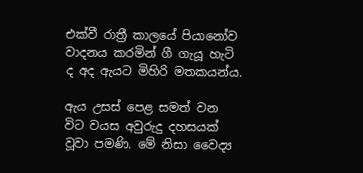එක්වී රාත්‍රී කාලයේ පියානෝව වාදනය කරමින් ගී ගැයූ හැටි ද අද ඇයට මිහිරි මතකයන්ය.

ඇය උසස් පෙළ සමත් වන විට වයස අවුරුදු දහසයක් වූවා පමණි. මේ නිසා වෛද්‍ය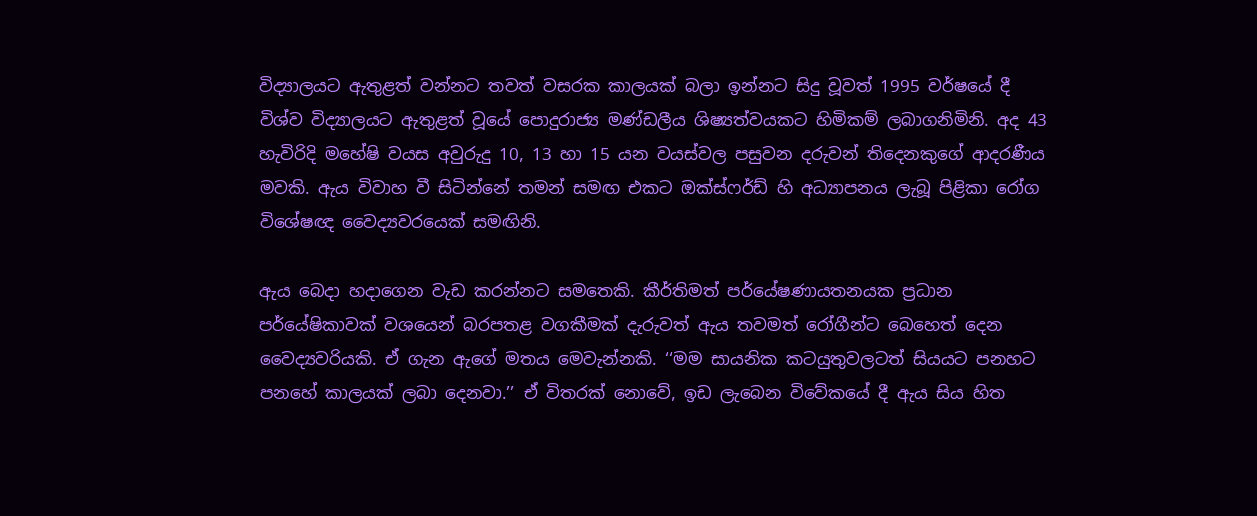විද්‍යාලයට ඇතුළත් වන්නට තවත් වසරක කාලයක් බලා ඉන්නට සිදු වූවත් 1995 වර්ෂයේ දී විශ්ව විද්‍යාලයට ඇතුළත් වූයේ පොදුරාජ්‍ය මණ්ඩලීය ශිෂ්‍යත්වයකට හිමිකම් ලබාගනිමිනි. අද 43 හැවිරිදි මහේෂි වයස අවුරුදු 10, 13 හා 15 යන වයස්වල පසුවන දරුවන් තිදෙනකුගේ ආදරණීය මවකි. ඇය විවාහ වී සිටින්නේ තමන් සමඟ එකට ඔක්ස්ෆර්ඩ් හි අධ්‍යාපනය ලැබූ පිළිකා රෝග විශේෂඥ වෛද්‍යවරයෙක් සමඟිනි.

ඇය බෙදා හදාගෙන වැඩ කරන්නට සමතෙකි. කීර්තිමත් පර්යේෂණායතනයක ප්‍රධාන පර්යේෂිකාවක් වශයෙන් බරපතළ වගකීමක් දැරුවත් ඇය තවමත් රෝගීන්ට බෙහෙත් දෙන වෛද්‍යවරියකි. ඒ ගැන ඇගේ මතය මෙවැන්නකි. ‘‘මම සායනික කටයුතුවලටත් සියයට පනහට පනහේ කාලයක් ලබා දෙනවා.’’ ඒ විතරක් නොවේ, ඉඩ ලැබෙන විවේකයේ දී ඇය සිය හිත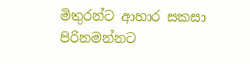මිතුරන්ට ආහාර සකසා පිරිනමන්නට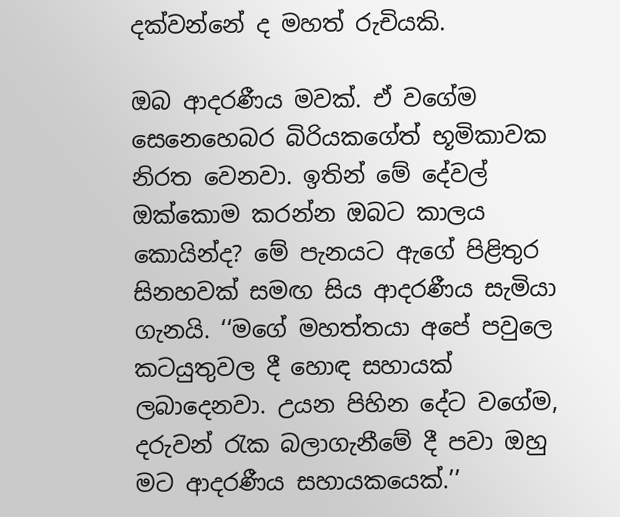දක්වන්නේ ද මහත් රුචියකි.

ඔබ ආදරණීය මවක්. ඒ වගේම සෙනෙහෙබර බිරියකගේත් භූමිකාවක නිරත වෙනවා. ඉතින් මේ දේවල් ඔක්කොම කරන්න ඔබට කාලය කොයින්ද? මේ පැනයට ඇගේ පිළිතුර සිනහවක් සමඟ සිය ආදරණීය සැමියා ගැනයි. ‘‘මගේ මහත්තයා අපේ පවුලෙ කටයුතුවල දී හොඳ සහායක් ලබාදෙනවා. උයන පිහින දේට වගේම, දරුවන් රැක බලාගැනීමේ දී පවා ඔහු මට ආදරණීය සහායකයෙක්.’’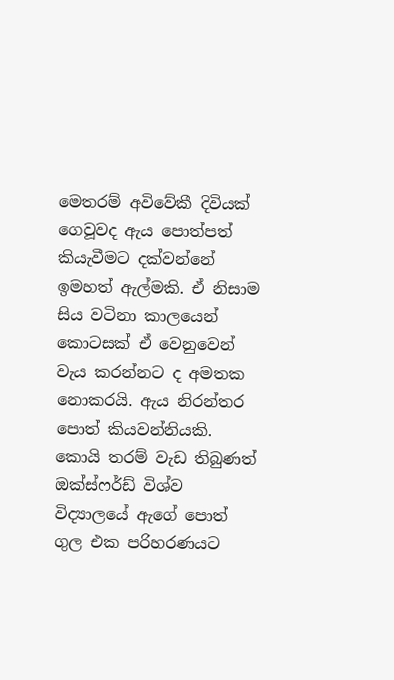මෙතරම් අවිවේකී දිවියක් ගෙවූවද ඇය පොත්පත් කියැවීමට දක්වන්නේ ඉමහත් ඇල්මකි. ඒ නිසාම සිය වටිනා කාලයෙන් කොටසක් ඒ වෙනුවෙන් වැය කරන්නට ද අමතක නොකරයි. ඇය නිරන්තර පොත් කියවන්නියකි. කොයි තරම් වැඩ තිබුණත් ඔක්ස්ෆර්ඩ් විශ්ව විද්‍යාලයේ ඇගේ පොත් ගුල එක පරිහරණයට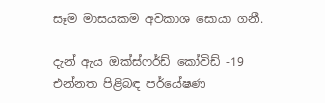සෑම මාසයකම අවකාශ සොයා ගනී.

දැන් ඇය ඔක්ස්ෆර්ඩ් කෝවිඩ් -19 එන්නත පිළිබඳ පර්යේෂණ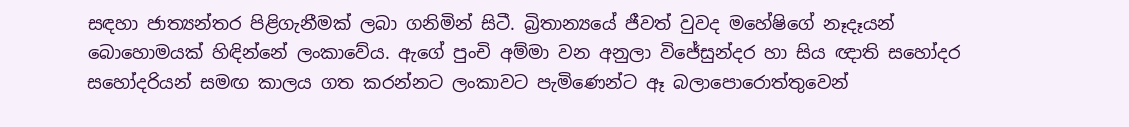සඳහා ජාත්‍යන්තර පිළිගැනීමක් ලබා ගනිමින් සිටී. බ්‍රිතාන්‍යයේ ජීවත් වුවද මහේෂිගේ නෑදෑයන් බොහොමයක් හිඳින්නේ ලංකාවේය. ඇගේ පුංචි අම්මා වන අනුලා විජේසුන්දර හා සිය ඥාති සහෝදර සහෝදරියන් සමඟ කාලය ගත කරන්නට ලංකාවට පැමිණෙන්ට ඈ බලාපොරොත්තුවෙන්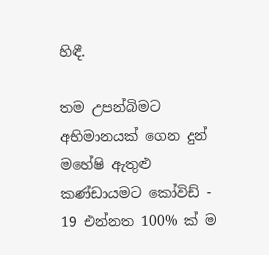හිඳී.

තම උපන්බිමට අභිමානයක් ගෙන දුන් මහේෂි ඇතුළු කණ්ඩායමට කෝවිඩ් - 19 එන්නත 100% ක් ම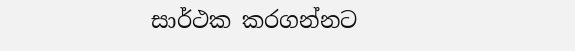සාර්ථක කරගන්නට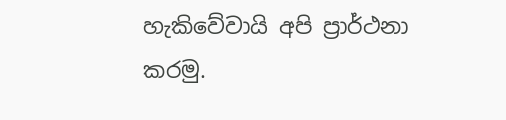හැකිවේවායි අපි ප්‍රාර්ථනා කරමු.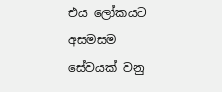එය ලෝකයට අසමසම සේවයක් වනු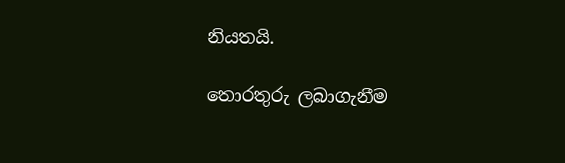නියතයි.

තොරතුරු ලබාගැනීම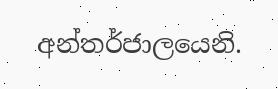අන්තර්ජාලයෙනි.